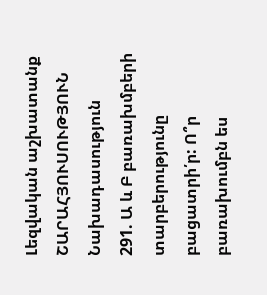Լեզվական աշխատանք
ՇԱՐԱՀՅՈՒՍՈՒԹՅՈՒՆ
Նախադասություն
291. Ա և Բ բառախմբերի տարբերությունը բացատրի՛ր: Ո՞ր բառախումբն ես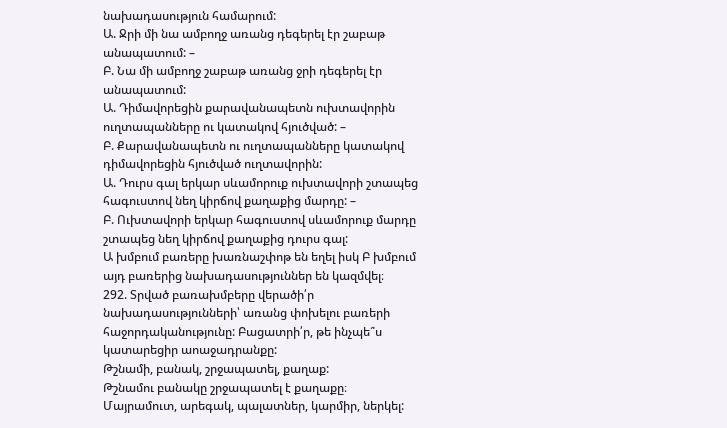նախադասություն համարում:
Ա. Ջրի մի նա ամբողջ առանց դեգերել էր շաբաթ անապատում: –
Բ. Նա մի ամբողջ շաբաթ առանց ջրի դեգերել էր անապատում:
Ա. Դիմավորեցին քարավանապետն ուխտավորին ուղտապանները ու կատակով հյուծված: –
Բ. Քարավանապետն ու ուղտապանները կատակով դիմավորեցին հյուծված ուղտավորին:
Ա. Դուրս գալ երկար սևամորուք ուխտավորի շտապեց հագուստով նեղ կիրճով քաղաքից մարդը: –
Բ. Ուխտավորի երկար հագուստով սևամորուք մարդը շտապեց նեղ կիրճով քաղաքից դուրս գալ:
Ա խմբում բառերը խառնաշփոթ են եղել իսկ Բ խմբում այդ բառերից նախադասություններ են կազմվել։
292. Տրված բառախմբերը վերածի՛ր նախադասությունների՝ առանց փոխելու բառերի հաջորդականությունը: Բացատրի՛ր, թե ինչպե՞ս կատարեցիր աոաջադրանքը:
Թշնամի, բանակ, շրջապատել, քաղաք:
Թշնամու բանակը շրջապատել է քաղաքը։
Մայրամուտ, արեգակ, պալատներ, կարմիր, ներկել: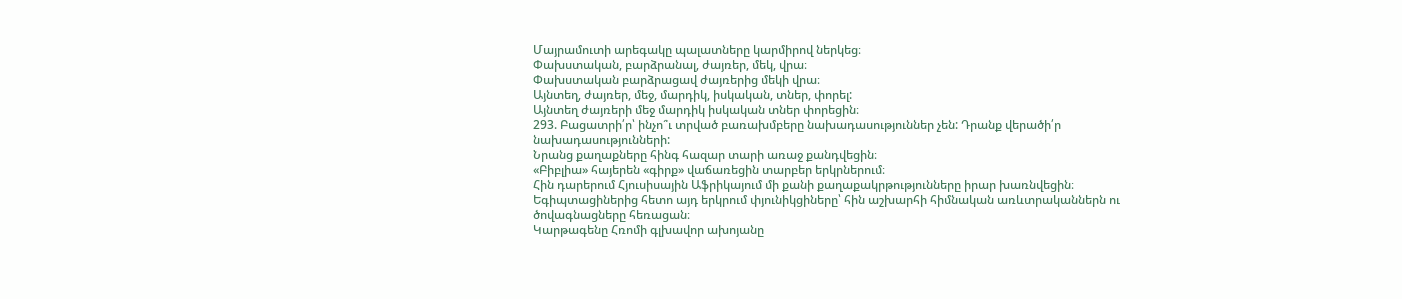Մայրամուտի արեգակը պալատները կարմիրով ներկեց։
Փախստական, բարձրանալ, ժայռեր, մեկ, վրա։
Փախստական բարձրացավ ժայռերից մեկի վրա։
Այնտեղ, ժայռեր, մեջ, մարդիկ, իսկական, տներ, փորել:
Այնտեղ ժայռերի մեջ մարդիկ իսկական տներ փորեցին։
293. Բացատրի՛ր՝ ինչո՞ւ տրված բառախմբերը նախադասություններ չեն: Դրանք վերածի՛ր նախադասությունների:
Նրանց քաղաքները հինգ հազար տարի առաջ քանդվեցին։
«Բիբլիա» հայերեն «գիրք» վաճառեցին տարբեր երկրներում։
Հին դարերում Հյուսիսային Աֆրիկայում մի քանի քաղաքակրթությունները իրար խառնվեցին։
Եգիպտացիներից հետո այդ երկրում փյունիկցիները՝ հին աշխարհի հիմնական առևտրականներն ու ծովագնացները հեռացան։
Կարթագենը Հռոմի գլխավոր ախոյանը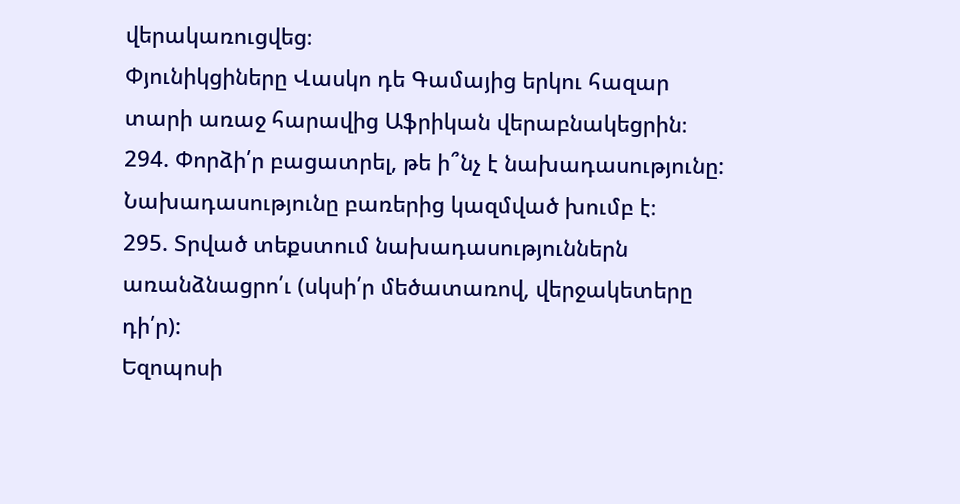վերակառուցվեց։
Փյունիկցիները Վասկո դե Գամայից երկու հազար տարի առաջ հարավից Աֆրիկան վերաբնակեցրին։
294. Փորձի՛ր բացատրել, թե ի՞նչ է նախադասությունը:
Նախադասությունը բառերից կազմված խումբ է։
295. Տրված տեքստում նախադասություններն առանձնացրո՛ւ (սկսի՛ր մեծատառով, վերջակետերը դի՛ր):
Եզոպոսի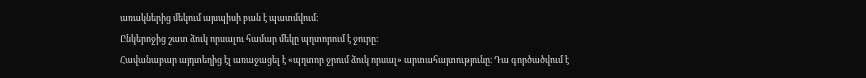առակներից մեկում այսպիսի բան է պատմվում։
Ընկերոջից շատ ձուկ որսալու համար մեկը պղտորում է ջուրը։
Հավանաբար այդտեղից էլ առաջացել է «պղտոր ջրում ձուկ որսալ» արտահայտությունը։ Դա գործածվում է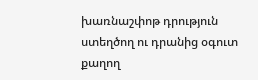խառնաշփոթ դրություն ստեղծող ու դրանից օգուտ քաղող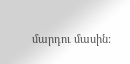մարդու մասին: